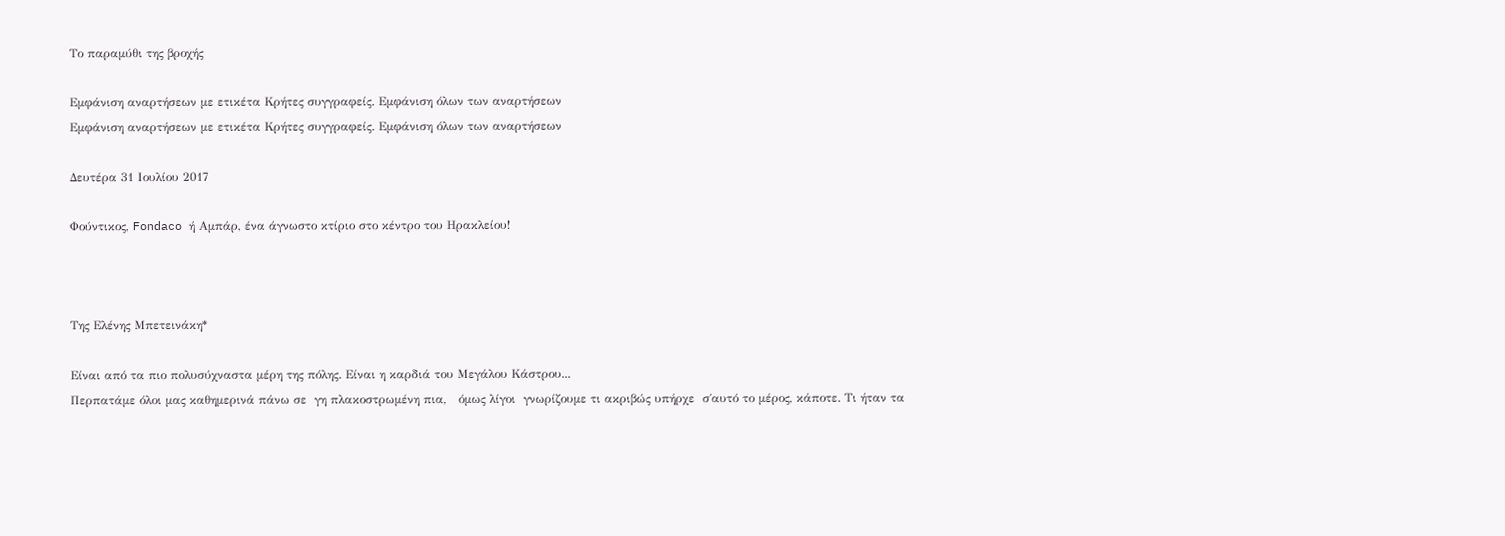Το παραμύθι της βροχής

Εμφάνιση αναρτήσεων με ετικέτα Κρήτες συγγραφείς. Εμφάνιση όλων των αναρτήσεων
Εμφάνιση αναρτήσεων με ετικέτα Κρήτες συγγραφείς. Εμφάνιση όλων των αναρτήσεων

Δευτέρα 31 Ιουλίου 2017

Φούντικος, Fondaco ή Αμπάρ, ένα άγνωστο κτίριο στο κέντρο του Ηρακλείου!



Της Ελένης Μπετεινάκη*

Eίναι από τα πιο πολυσύχναστα μέρη της πόλης. Είναι η καρδιά του Μεγάλου Κάστρου...
Περπατάμε όλοι μας καθημερινά πάνω σε  γη πλακοστρωμένη πια,   όμως λίγοι  γνωρίζουμε τι ακριβώς υπήρχε  σ΄αυτό το μέρος, κάποτε. Τι ήταν τα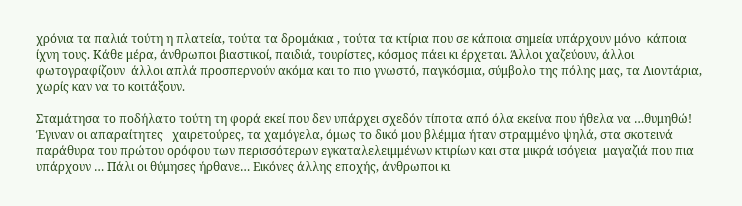χρόνια τα παλιά τούτη η πλατεία, τούτα τα δρομάκια , τούτα τα κτίρια που σε κάποια σημεία υπάρχουν μόνο  κάποια ίχνη τους. Κάθε μέρα, άνθρωποι βιαστικοί, παιδιά, τουρίστες, κόσμος πάει κι έρχεται. Άλλοι χαζεύουν, άλλοι  φωτογραφίζουν  άλλοι απλά προσπερνούν ακόμα και το πιο γνωστό, παγκόσμια, σύμβολο της πόλης μας, τα Λιοντάρια, χωρίς καν να το κοιτάξουν.

Σταμάτησα το ποδήλατο τούτη τη φορά εκεί που δεν υπάρχει σχεδόν τίποτα από όλα εκείνα που ήθελα να …θυμηθώ!  Έγιναν οι απαραίτητες   χαιρετούρες, τα χαμόγελα, όμως το δικό μου βλέμμα ήταν στραμμένο ψηλά, στα σκοτεινά παράθυρα του πρώτου ορόφου των περισσότερων εγκαταλελειμμένων κτιρίων και στα μικρά ισόγεια  μαγαζιά που πια υπάρχουν … Πάλι οι θύμησες ήρθανε… Εικόνες άλλης εποχής, άνθρωποι κι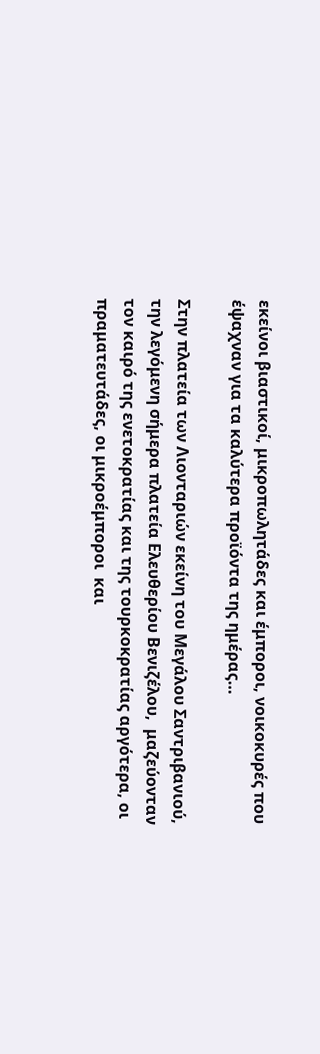εκείνοι βιαστικοί, μικροπωλητάδες και έμποροι, νοικοκυρές που έψαχναν για τα καλύτερα προϊόντα της ημέρας…

Στην πλατεία των Λιονταριών εκείνη του Μεγάλου Σαντριβανιού, την λεγόμενη σήμερα πλατεία Ελευθερίου Βενιζέλου,  μαζεύονταν τον καιρό της ενετοκρατίας και της τουρκοκρατίας αργότερα, οι πραματευτάδες, οι μικροέμποροι  και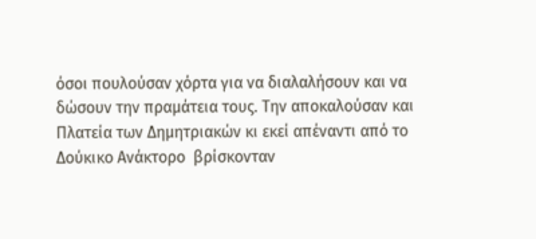όσοι πουλούσαν χόρτα για να διαλαλήσουν και να δώσουν την πραμάτεια τους. Την αποκαλούσαν και Πλατεία των Δημητριακών κι εκεί απέναντι από το Δούκικο Ανάκτορο  βρίσκονταν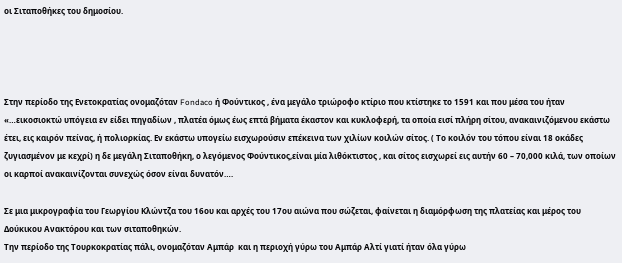οι Σιταποθήκες του δημοσίου.




Στην περίοδο της Ενετοκρατίας ονομαζόταν Fondaco ή Φούντικος , ένα μεγάλο τριώροφο κτίριο που κτίστηκε το 1591 και που μέσα του ήταν  «…εικοσιοκτώ υπόγεια εν είδει πηγαδίων , πλατέα όμως έως επτά βήματα έκαστον και κυκλοφερή, τα οποία εισί πλήρη σίτου, ανακαινιζόμενου εκάστω έτει, εις καιρόν πείνας, ή πολιορκίας. Εν εκάστω υπογείω εισχωρούσιν επέκεινα των χιλίων κοιλών σίτος. ( Το κοιλόν του τόπου είναι 18 οκάδες ζυγιασμένον με κεχρί) η δε μεγάλη Σιταποθήκη, ο λεγόμενος Φούντικος,είναι μία λιθόκτιστος , και σίτος εισχωρεί εις αυτήν 60 – 70,000 κιλά, των οποίων  οι καρποί ανακαινίζονται συνεχώς όσον είναι δυνατόν….

Σε μια μικρογραφία του Γεωργίου Κλώντζα του 16ου και αρχές του 17ου αιώνα που σώζεται, φαίνεται η διαμόρφωση της πλατείας και μέρος του Δούκικου Ανακτόρου και των σιταποθηκών.
Την περίοδο της Τουρκοκρατίας πάλι, ονομαζόταν Αμπάρ  και η περιοχή γύρω του Αμπάρ Αλτί γιατί ήταν όλα γύρω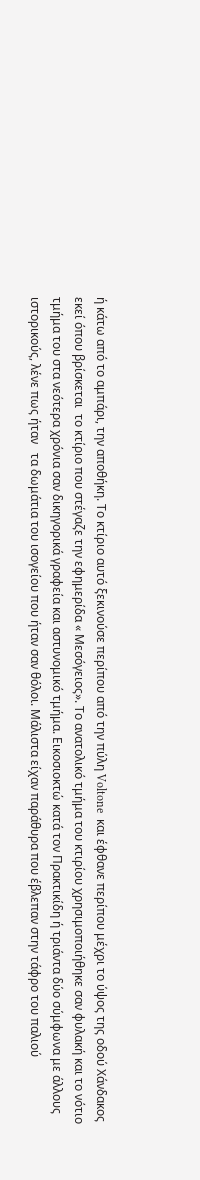ή κάτω από το αμπάρι, την αποθήκη. Το κτίριο αυτό ξεκινούσε περίπου από την πύλη Voltone  και έφθανε περίπου μέχρι το ύψος της οδού Χάνδακος εκεί όπου βρίσκεται  το κτίριο που στέγαζε την εφημερίδα « Μεσόγειος». Το ανατολικό τμήμα του κτιρίου χρησιμοποιήθηκε σαν φυλακή και το νότιο τμήμα του στα νεότερα χρόνια σαν δικηγορικά γραφεία και αστυνομικό τμήμα. Εικοσιοκτώ κατά τον Πρακτικίδη ή τριάντα δύο σύμφωνα με άλλους ιστορικούς, λένε πως ήταν   τα δωμάτια του ισογείου που ήταν σαν θόλοι. Μάλιστα είχαν παράθυρα που έβλεπαν στην τάφρο του παλιού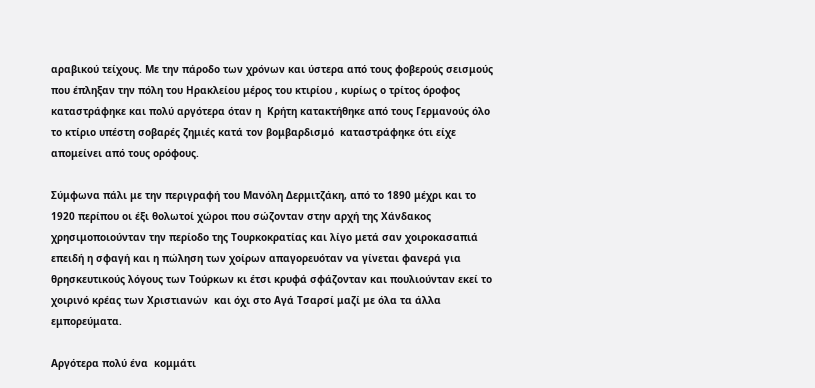αραβικού τείχους. Με την πάροδο των χρόνων και ύστερα από τους φοβερούς σεισμούς που έπληξαν την πόλη του Ηρακλείου μέρος του κτιρίου , κυρίως ο τρίτος όροφος καταστράφηκε και πολύ αργότερα όταν η  Κρήτη κατακτήθηκε από τους Γερμανούς όλο το κτίριο υπέστη σοβαρές ζημιές κατά τον βομβαρδισμό  καταστράφηκε ότι είχε απομείνει από τους ορόφους.

Σύμφωνα πάλι με την περιγραφή του Μανόλη Δερμιτζάκη, από το 1890 μέχρι και το 1920 περίπου οι έξι θολωτοί χώροι που σώζονταν στην αρχή της Χάνδακος χρησιμοποιούνταν την περίοδο της Τουρκοκρατίας και λίγο μετά σαν χοιροκασαπιά επειδή η σφαγή και η πώληση των χοίρων απαγορευόταν να γίνεται φανερά για θρησκευτικούς λόγους των Τούρκων κι έτσι κρυφά σφάζονταν και πουλιούνταν εκεί το χοιρινό κρέας των Χριστιανών  και όχι στο Αγά Τσαρσί μαζί με όλα τα άλλα εμπορεύματα.

Αργότερα πολύ ένα  κομμάτι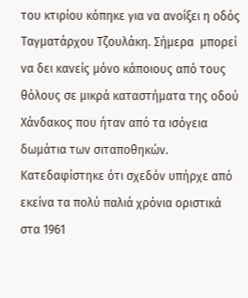του κτιρίου κόπηκε για να ανοίξει η οδός Ταγματάρχου Τζουλάκη. Σήμερα  μπορεί να δει κανείς μόνο κάποιους από τους θόλους σε μικρά καταστήματα της οδού Χάνδακος που ήταν από τα ισόγεια δωμάτια των σιταποθηκών. Κατεδαφίστηκε ότι σχεδόν υπήρχε από εκείνα τα πολύ παλιά χρόνια οριστικά στα 1961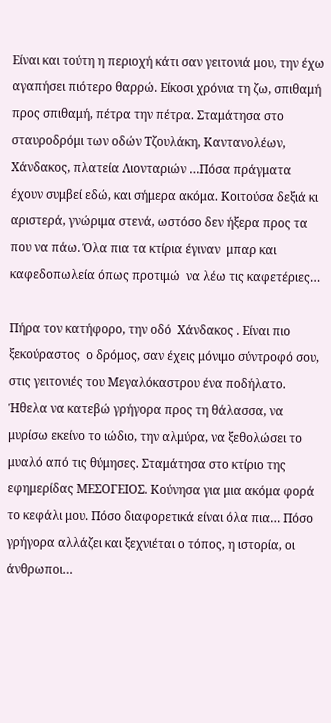Είναι και τούτη η περιοχή κάτι σαν γειτονιά μου, την έχω αγαπήσει πιότερο θαρρώ. Είκοσι χρόνια τη ζω, σπιθαμή προς σπιθαμή, πέτρα την πέτρα. Σταμάτησα στο σταυροδρόμι των οδών Τζουλάκη, Καντανολέων, Χάνδακος, πλατεία Λιονταριών …Πόσα πράγματα έχουν συμβεί εδώ, και σήμερα ακόμα. Κοιτούσα δεξιά κι αριστερά, γνώριμα στενά, ωστόσο δεν ήξερα προς τα που να πάω. Όλα πια τα κτίρια έγιναν  μπαρ και καφεδοπωλεία όπως προτιμώ  να λέω τις καφετέριες…

Πήρα τον κατήφορο, την οδό  Χάνδακος . Είναι πιο ξεκούραστος  ο δρόμος, σαν έχεις μόνιμο σύντροφό σου, στις γειτονιές του Μεγαλόκαστρου ένα ποδήλατο. Ήθελα να κατεβώ γρήγορα προς τη θάλασσα, να μυρίσω εκείνο το ιώδιο, την αλμύρα, να ξεθολώσει το μυαλό από τις θύμησες. Σταμάτησα στο κτίριο της εφημερίδας ΜΕΣΟΓΕΙΟΣ. Κούνησα για μια ακόμα φορά το κεφάλι μου. Πόσο διαφορετικά είναι όλα πια… Πόσο γρήγορα αλλάζει και ξεχνιέται ο τόπος, η ιστορία, οι άνθρωποι…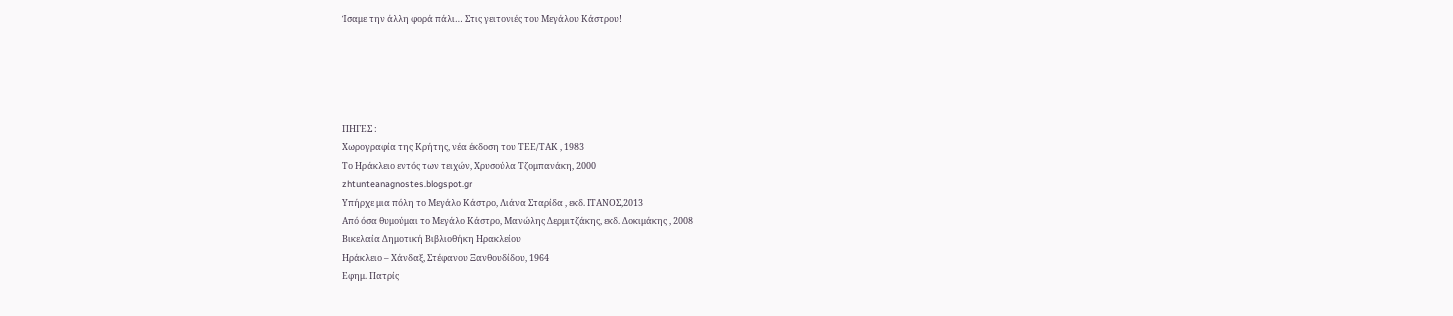Ίσαμε την άλλη φορά πάλι… Στις γειτονιές του Μεγάλου Κάστρου!





ΠΗΓΕΣ :
Χωρογραφία της Κρήτης, νέα έκδοση του ΤΕΕ/ΤΑΚ , 1983
Το Ηράκλειο εντός των τειχών, Χρυσούλα Τζομπανάκη, 2000
zhtunteanagnostes.blogspot.gr
Υπήρχε μια πόλη το Μεγάλο Κάστρο, Λιάνα Σταρίδα , εκδ. ΙΤΑΝΟΣ,2013
Από όσα θυμούμαι το Μεγάλο Κάστρο, Μανώλης Δερμιτζάκης, εκδ. Δοκιμάκης , 2008
Βικελαία Δημοτική Βιβλιοθήκη Ηρακλείου
Ηράκλειο – Χάνδαξ, Στέφανου Ξανθουδίδου, 1964
Εφημ. Πατρίς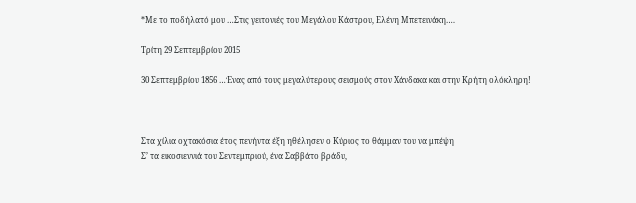*Με το ποδήλατό μου …Στις γειτονιές του Μεγάλου Κάστρου, Ελένη Μπετεινάκη….

Τρίτη 29 Σεπτεμβρίου 2015

30 Σεπτεμβρίου 1856 …Ένας από τους μεγαλύτερους σεισμούς στον Χάνδακα και στην Κρήτη ολόκληρη!



Στα χίλια οχτακόσια έτος πενήντα έξη ηθέλησεν ο Κύριος το θάμμαν του να μπέψη
Σ’ τα εικοσιεννιά του Σεντεμπριού, ένα Σαββάτο βράδυ,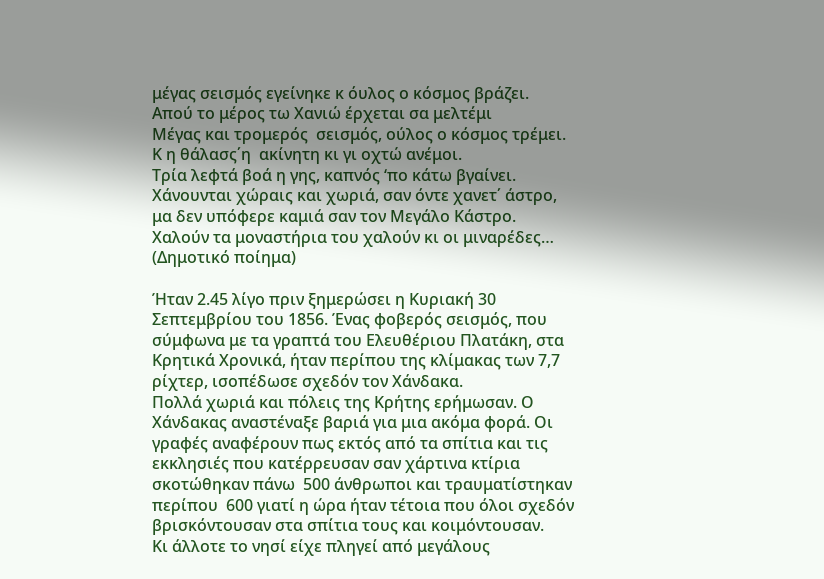μέγας σεισμός εγείνηκε κ όυλος ο κόσμος βράζει.
Απού το μέρος τω Χανιώ έρχεται σα μελτέμι
Μέγας και τρομερός  σεισμός, ούλος ο κόσμος τρέμει.
Κ η θάλασς΄η  ακίνητη κι γι οχτώ ανέμοι.
Τρία λεφτά βοά η γης, καπνός ‘πο κάτω βγαίνει.
Χάνουνται χώραις και χωριά, σαν όντε χανετ΄ άστρο,
μα δεν υπόφερε καμιά σαν τον Μεγάλο Κάστρο.
Χαλούν τα μοναστήρια του χαλούν κι οι μιναρέδες… (Δημοτικό ποίημα)

Ήταν 2.45 λίγο πριν ξημερώσει η Κυριακή 30 Σεπτεμβρίου του 1856. Ένας φοβερός σεισμός, που σύμφωνα με τα γραπτά του Ελευθέριου Πλατάκη, στα Κρητικά Χρονικά, ήταν περίπου της κλίμακας των 7,7 ρίχτερ, ισοπέδωσε σχεδόν τον Χάνδακα.
Πολλά χωριά και πόλεις της Κρήτης ερήμωσαν. Ο Χάνδακας αναστέναξε βαριά για μια ακόμα φορά. Οι γραφές αναφέρουν πως εκτός από τα σπίτια και τις εκκλησιές που κατέρρευσαν σαν χάρτινα κτίρια σκοτώθηκαν πάνω  500 άνθρωποι και τραυματίστηκαν περίπου  600 γιατί η ώρα ήταν τέτοια που όλοι σχεδόν βρισκόντουσαν στα σπίτια τους και κοιμόντουσαν.
Κι άλλοτε το νησί είχε πληγεί από μεγάλους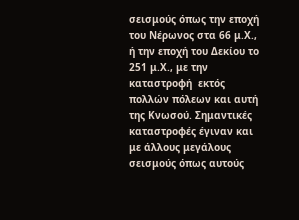σεισμούς όπως την εποχή του Νέρωνος στα 66 μ.Χ., ή την εποχή του Δεκίου το 251 μ.Χ., με την καταστροφή  εκτός πολλών πόλεων και αυτή της Κνωσού. Σημαντικές καταστροφές έγιναν και με άλλους μεγάλους σεισμούς όπως αυτούς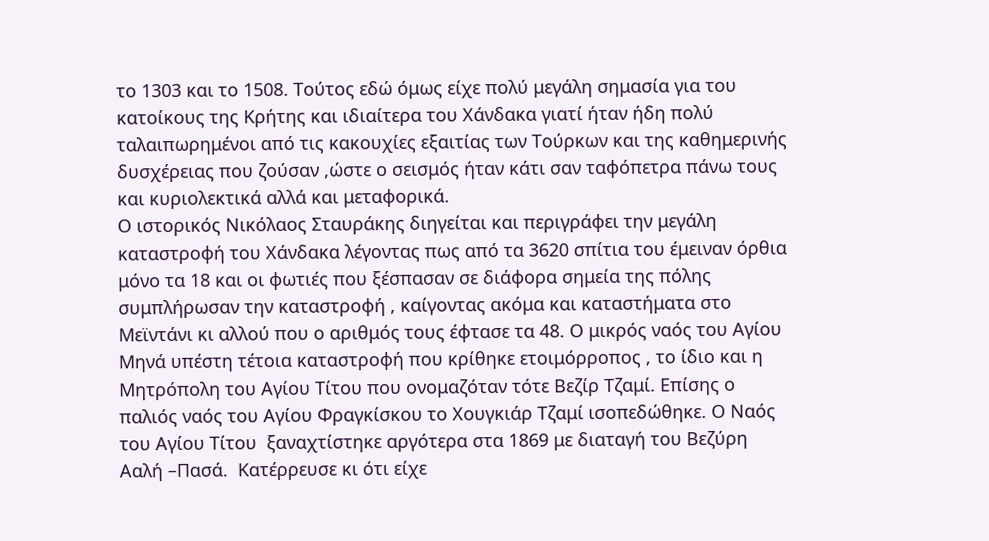το 1303 και το 1508. Τούτος εδώ όμως είχε πολύ μεγάλη σημασία για του κατοίκους της Κρήτης και ιδιαίτερα του Χάνδακα γιατί ήταν ήδη πολύ ταλαιπωρημένοι από τις κακουχίες εξαιτίας των Τούρκων και της καθημερινής δυσχέρειας που ζούσαν ,ώστε ο σεισμός ήταν κάτι σαν ταφόπετρα πάνω τους και κυριολεκτικά αλλά και μεταφορικά.
Ο ιστορικός Νικόλαος Σταυράκης διηγείται και περιγράφει την μεγάλη καταστροφή του Χάνδακα λέγοντας πως από τα 3620 σπίτια του έμειναν όρθια μόνο τα 18 και οι φωτιές που ξέσπασαν σε διάφορα σημεία της πόλης συμπλήρωσαν την καταστροφή , καίγοντας ακόμα και καταστήματα στο Μεϊντάνι κι αλλού που ο αριθμός τους έφτασε τα 48. Ο μικρός ναός του Αγίου Μηνά υπέστη τέτοια καταστροφή που κρίθηκε ετοιμόρροπος , το ίδιο και η Μητρόπολη του Αγίου Τίτου που ονομαζόταν τότε Βεζίρ Τζαμί. Επίσης ο  παλιός ναός του Αγίου Φραγκίσκου το Χουγκιάρ Τζαμί ισοπεδώθηκε. Ο Ναός του Αγίου Τίτου  ξαναχτίστηκε αργότερα στα 1869 με διαταγή του Βεζύρη Ααλή –Πασά.  Κατέρρευσε κι ότι είχε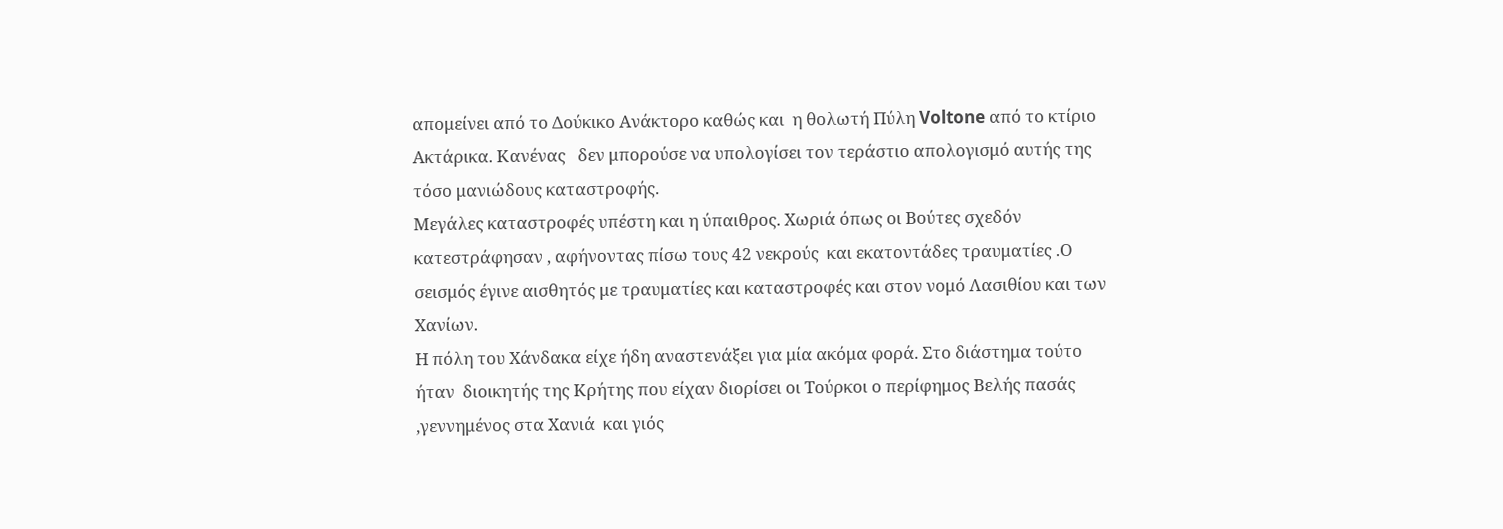απομείνει από το Δούκικο Ανάκτορο καθώς και  η θολωτή Πύλη Voltone από το κτίριο Ακτάρικα. Κανένας   δεν μπορούσε να υπολογίσει τον τεράστιο απολογισμό αυτής της τόσο μανιώδους καταστροφής.
Μεγάλες καταστροφές υπέστη και η ύπαιθρος. Χωριά όπως οι Βούτες σχεδόν κατεστράφησαν , αφήνοντας πίσω τους 42 νεκρούς  και εκατοντάδες τραυματίες .Ο σεισμός έγινε αισθητός με τραυματίες και καταστροφές και στον νομό Λασιθίου και των Χανίων.
Η πόλη του Χάνδακα είχε ήδη αναστενάξει για μία ακόμα φορά. Στο διάστημα τούτο ήταν  διοικητής της Κρήτης που είχαν διορίσει οι Τούρκοι ο περίφημος Βελής πασάς ,γεννημένος στα Χανιά  και γιός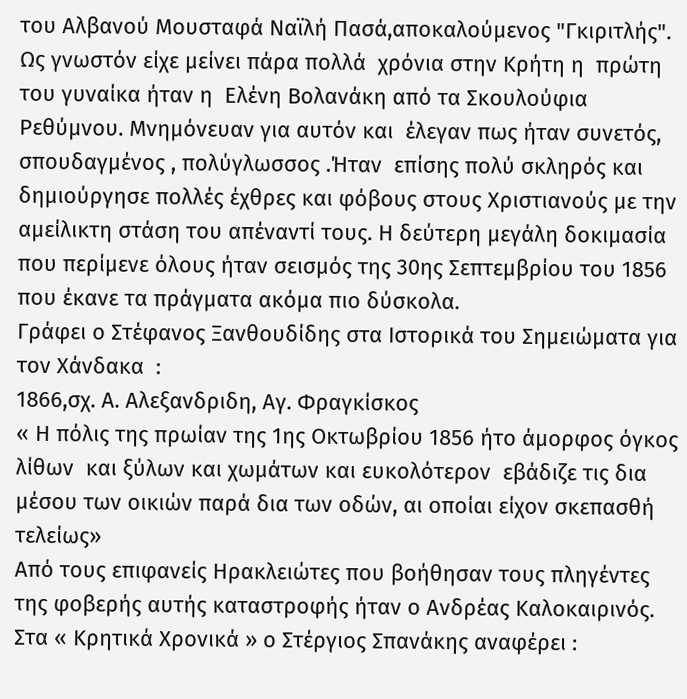του Αλβανού Μουσταφά Ναϊλή Πασά,αποκαλούμενος "Γκιριτλής". Ως γνωστόν είχε μείνει πάρα πολλά  χρόνια στην Κρήτη η  πρώτη του γυναίκα ήταν η  Ελένη Βολανάκη από τα Σκουλούφια Ρεθύμνου. Μνημόνευαν για αυτόν και  έλεγαν πως ήταν συνετός, σπουδαγμένος , πολύγλωσσος .Ήταν  επίσης πολύ σκληρός και δημιούργησε πολλές έχθρες και φόβους στους Χριστιανούς με την αμείλικτη στάση του απέναντί τους. Η δεύτερη μεγάλη δοκιμασία που περίμενε όλους ήταν σεισμός της 30ης Σεπτεμβρίου του 1856 που έκανε τα πράγματα ακόμα πιο δύσκολα.
Γράφει ο Στέφανος Ξανθουδίδης στα Ιστορικά του Σημειώματα για τον Χάνδακα  :
1866,σχ. Α. Αλεξανδριδη, Αγ. Φραγκίσκος
« Η πόλις της πρωίαν της 1ης Οκτωβρίου 1856 ήτο άμορφος όγκος λίθων  και ξύλων και χωμάτων και ευκολότερον  εβάδιζε τις δια μέσου των οικιών παρά δια των οδών, αι οποίαι είχον σκεπασθή τελείως»
Από τους επιφανείς Ηρακλειώτες που βοήθησαν τους πληγέντες της φοβερής αυτής καταστροφής ήταν ο Ανδρέας Καλοκαιρινός. Στα « Κρητικά Χρονικά » ο Στέργιος Σπανάκης αναφέρει :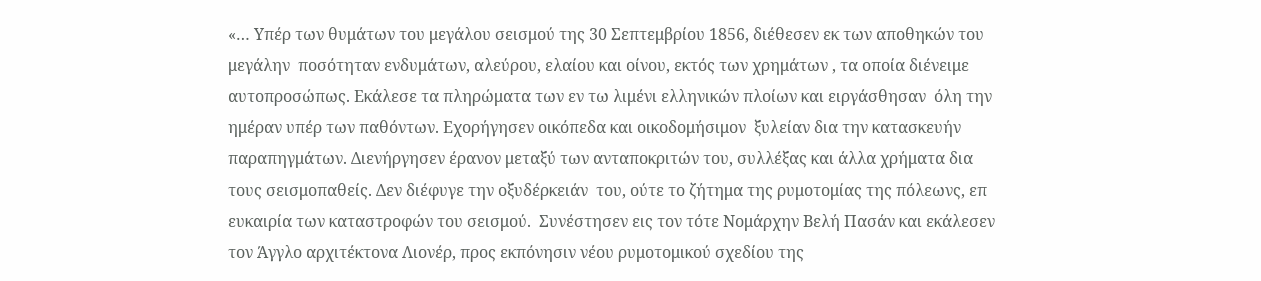«… Υπέρ των θυμάτων του μεγάλου σεισμού της 30 Σεπτεμβρίου 1856, διέθεσεν εκ των αποθηκών του μεγάλην  ποσότηταν ενδυμάτων, αλεύρου, ελαίου και οίνου, εκτός των χρημάτων , τα οποία διένειμε αυτοπροσώπως. Εκάλεσε τα πληρώματα των εν τω λιμένι ελληνικών πλοίων και ειργάσθησαν  όλη την ημέραν υπέρ των παθόντων. Εχορήγησεν οικόπεδα και οικοδομήσιμον  ξυλείαν δια την κατασκευήν παραπηγμάτων. Διενήργησεν έρανον μεταξύ των ανταποκριτών του, συλλέξας και άλλα χρήματα δια τους σεισμοπαθείς. Δεν διέφυγε την οξυδέρκειάν  του, ούτε το ζήτημα της ρυμοτομίας της πόλεωνς, επ ευκαιρία των καταστροφών του σεισμού.  Συνέστησεν εις τον τότε Νομάρχην Βελή Πασάν και εκάλεσεν τον Άγγλο αρχιτέκτονα Λιονέρ, προς εκπόνησιν νέου ρυμοτομικού σχεδίου της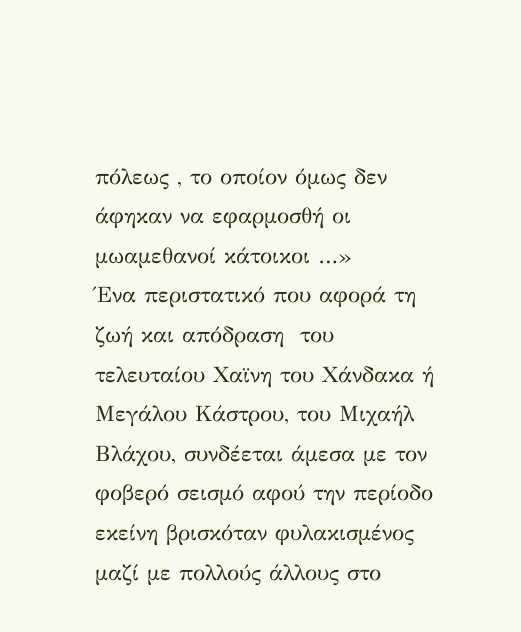πόλεως , το οποίον όμως δεν άφηκαν να εφαρμοσθή οι μωαμεθανοί κάτοικοι …»
Ένα περιστατικό που αφορά τη ζωή και απόδραση  του τελευταίου Χαϊνη του Χάνδακα ή Μεγάλου Κάστρου, του Μιχαήλ Βλάχου, συνδέεται άμεσα με τον φοβερό σεισμό αφού την περίοδο εκείνη βρισκόταν φυλακισμένος μαζί με πολλούς άλλους στο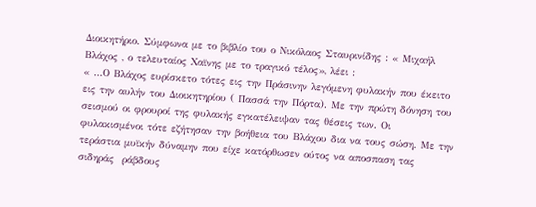Διοικητήριο. Σύμφωνα με το βιβλίο του ο Νικόλαος Σταυρινίδης : « Μιχαήλ Βλάχος , ο τελευταίος Χαϊνης με το τραγικό τέλος», λέει :
« …Ο Βλάχος ευρίσκετο τότες εις την Πράσινην λεγόμενη φυλακήν που έκειτο εις την αυλήν του Διοικητηρίου ( Πασσά την Πόρτα). Με την πρώτη δόνηση του σεισμού οι φρουροί της φυλακής εγκατέλειψαν τας θέσεις των. Οι φυλακισμένοι τότε εζήτησαν την βοήθεια του Βλάχου δια να τους σώση. Με την τεράστια μυϊκήν δύναμην που είχε κατόρθωσεν ούτος να αποσπαση τας σιδηράς  ράβδους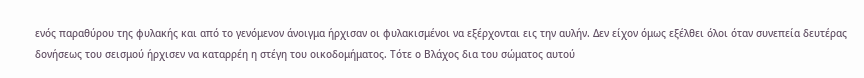ενός παραθύρου της φυλακής και από το γενόμενον άνοιγμα ήρχισαν οι φυλακισμένοι να εξέρχονται εις την αυλήν. Δεν είχον όμως εξέλθει όλοι όταν συνεπεία δευτέρας δονήσεως του σεισμού ήρχισεν να καταρρέη η στέγη του οικοδομήματος. Τότε ο Βλάχος δια του σώματος αυτού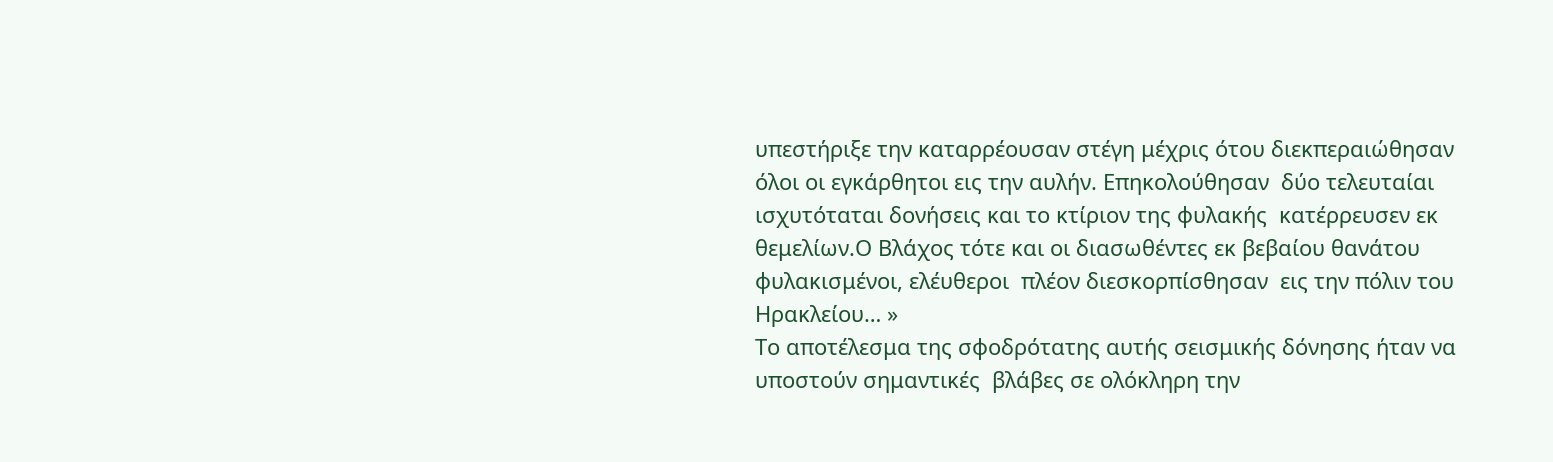υπεστήριξε την καταρρέουσαν στέγη μέχρις ότου διεκπεραιώθησαν όλοι οι εγκάρθητοι εις την αυλήν. Επηκολούθησαν  δύο τελευταίαι  ισχυτόταται δονήσεις και το κτίριον της φυλακής  κατέρρευσεν εκ θεμελίων.Ο Βλάχος τότε και οι διασωθέντες εκ βεβαίου θανάτου φυλακισμένοι, ελέυθεροι  πλέον διεσκορπίσθησαν  εις την πόλιν του Ηρακλείου… »
Το αποτέλεσμα της σφοδρότατης αυτής σεισμικής δόνησης ήταν να υποστούν σημαντικές  βλάβες σε ολόκληρη την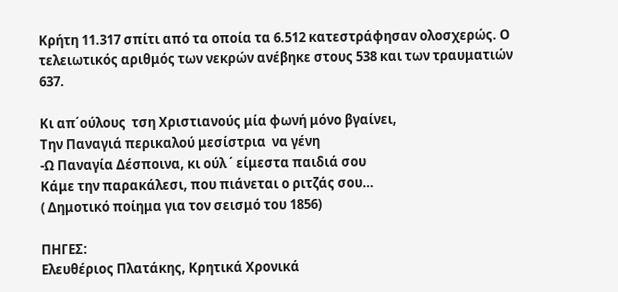Κρήτη 11.317 σπίτι από τα οποία τα 6.512 κατεστράφησαν ολοσχερώς. Ο  τελειωτικός αριθμός των νεκρών ανέβηκε στους 538 και των τραυματιών   637.

Κι απ΄ούλους  τση Χριστιανούς μία φωνή μόνο βγαίνει,
Την Παναγιά περικαλού μεσίστρια  να γένη
-Ω Παναγία Δέσποινα, κι ούλ ΄ είμεστα παιδιά σου
Κάμε την παρακάλεσι, που πιάνεται ο ριτζάς σου…
( Δημοτικό ποίημα για τον σεισμό του 1856)

ΠΗΓΕΣ:
Ελευθέριος Πλατάκης, Κρητικά Χρονικά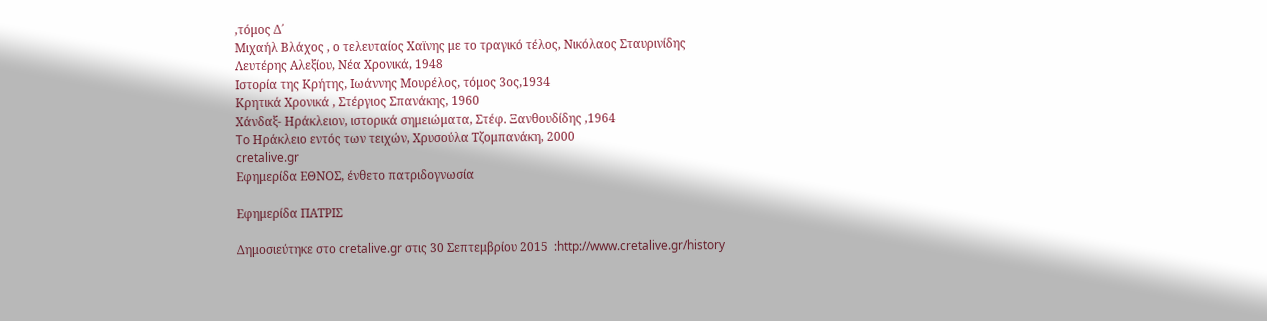,τόμος Δ΄
Μιχαήλ Βλάχος , ο τελευταίος Χαϊνης με το τραγικό τέλος, Νικόλαος Σταυρινίδης
Λευτέρης Αλεξίου, Νέα Χρονικά, 1948
Ιστορία της Κρήτης, Ιωάννης Μουρέλος, τόμος 3ος,1934
Κρητικά Χρονικά , Στέργιος Σπανάκης, 1960
Χάνδαξ- Ηράκλειον, ιστορικά σημειώματα, Στέφ. Ξανθουδίδης ,1964
To Ηράκλειο εντός των τειχών, Χρυσούλα Τζομπανάκη, 2000
cretalive.gr
Εφημερίδα ΕΘΝΟΣ, ένθετο πατριδογνωσία

Εφημερίδα ΠΑΤΡΙΣ

Δημοσιεύτηκε στο cretalive.gr στις 30 Σεπτεμβρίου 2015  :http://www.cretalive.gr/history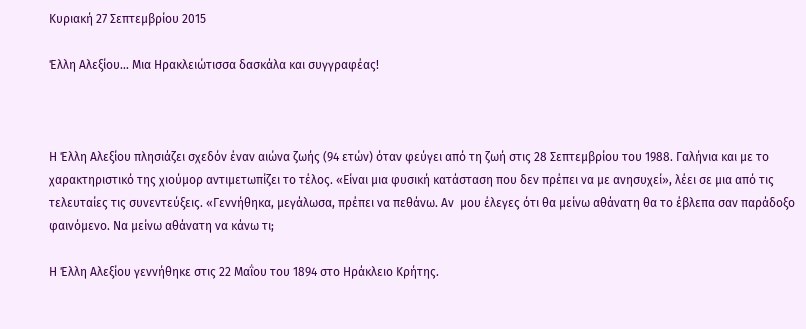Κυριακή 27 Σεπτεμβρίου 2015

Έλλη Αλεξίου… Μια Ηρακλειώτισσα δασκάλα και συγγραφέας!



Η Έλλη Αλεξίου πλησιάζει σχεδόν έναν αιώνα ζωής (94 ετών) όταν φεύγει από τη ζωή στις 28 Σεπτεμβρίου του 1988. Γαλήνια και με το χαρακτηριστικό της χιούμορ αντιμετωπίζει το τέλος. «Είναι μια φυσική κατάσταση που δεν πρέπει να με ανησυχεί», λέει σε μια από τις τελευταίες τις συνεντεύξεις. «Γεννήθηκα, μεγάλωσα, πρέπει να πεθάνω. Aν  μου έλεγες ότι θα μείνω αθάνατη θα το έβλεπα σαν παράδοξο φαινόμενο. Nα μείνω αθάνατη να κάνω τι;

Η Έλλη Αλεξίου γεννήθηκε στις 22 Μαΐου του 1894 στο Ηράκλειο Κρήτης.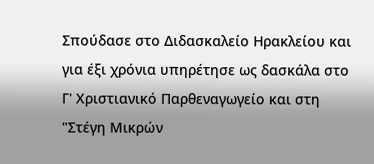Σπούδασε στο Διδασκαλείο Ηρακλείου και για έξι χρόνια υπηρέτησε ως δασκάλα στο Γ' Χριστιανικό Παρθεναγωγείο και στη "Στέγη Μικρών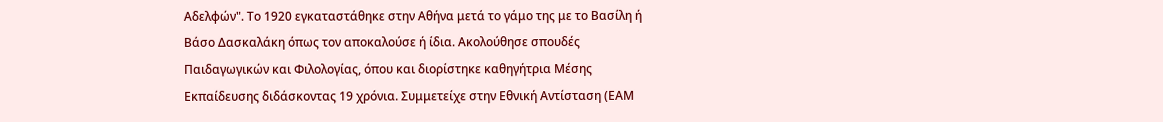Αδελφών". Το 1920 εγκαταστάθηκε στην Αθήνα μετά το γάμο της με το Βασίλη ή Βάσο Δασκαλάκη όπως τον αποκαλούσε ή ίδια. Ακολούθησε σπουδές Παιδαγωγικών και Φιλολογίας, όπου και διορίστηκε καθηγήτρια Μέσης Εκπαίδευσης διδάσκοντας 19 χρόνια. Συμμετείχε στην Εθνική Αντίσταση (ΕΑΜ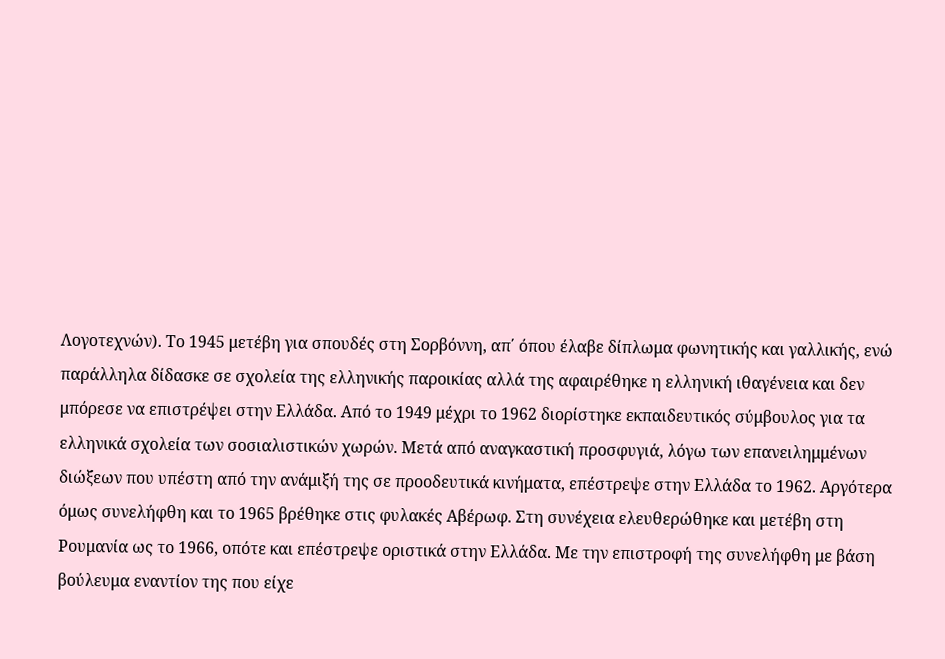Λογοτεχνών). Το 1945 μετέβη για σπουδές στη Σορβόννη, απ΄ όπου έλαβε δίπλωμα φωνητικής και γαλλικής, ενώ παράλληλα δίδασκε σε σχολεία της ελληνικής παροικίας αλλά της αφαιρέθηκε η ελληνική ιθαγένεια και δεν μπόρεσε να επιστρέψει στην Ελλάδα. Από το 1949 μέχρι το 1962 διορίστηκε εκπαιδευτικός σύμβουλος για τα ελληνικά σχολεία των σοσιαλιστικών χωρών. Μετά από αναγκαστική προσφυγιά, λόγω των επανειλημμένων διώξεων που υπέστη από την ανάμιξή της σε προοδευτικά κινήματα, επέστρεψε στην Ελλάδα το 1962. Αργότερα όμως συνελήφθη και το 1965 βρέθηκε στις φυλακές Αβέρωφ. Στη συνέχεια ελευθερώθηκε και μετέβη στη Ρουμανία ως το 1966, οπότε και επέστρεψε οριστικά στην Ελλάδα. Με την επιστροφή της συνελήφθη με βάση βούλευμα εναντίον της που είχε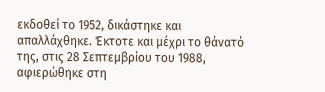εκδοθεί το 1952, δικάστηκε και απαλλάχθηκε. Έκτοτε και μέχρι το θάνατό της, στις 28 Σεπτεμβρίου του 1988, αφιερώθηκε στη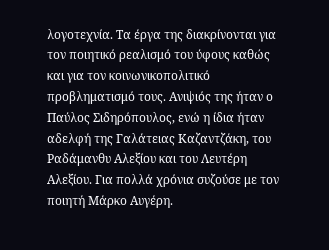λογοτεχνία. Τα έργα της διακρίνονται για τον ποιητικό ρεαλισμό του ύφους καθώς και για τον κοινωνικοπολιτικό προβληματισμό τους. Ανιψιός της ήταν ο Παύλος Σιδηρόπουλος, ενώ η ίδια ήταν αδελφή της Γαλάτειας Καζαντζάκη, του Ραδάμανθυ Αλεξίου και του Λευτέρη Αλεξίου. Για πολλά χρόνια συζούσε με τον ποιητή Μάρκο Αυγέρη.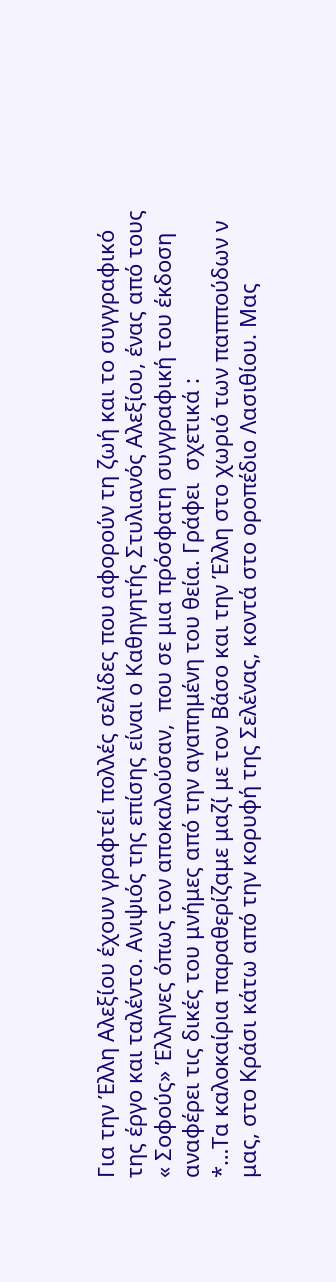Για την Έλλη Αλεξίου έχουν γραφτεί πολλές σελίδες που αφορούν τη ζωή και το συγγραφικό της έργο και ταλέντο. Ανιψιός της επίσης είναι ο Καθηγητής Στυλιανός Αλεξίου, ένας από τους « Σοφούς» Έλληνες όπως τον αποκαλούσαν,  που σε μια πρόσφατη συγγραφική του έκδοση αναφέρει τις δικές του μνήμες από την αγαπημένη του θεία. Γράφει  σχετικά :
*…Τα καλοκαίρια παραθερίζαμε μαζί με τον Βάσο και την Έλλη στο χωριό των παππούδων ν μας, στο Κράσι κάτω από την κορυφή της Σελένας, κοντά στο οροπέδιο Λασιθίου. Μας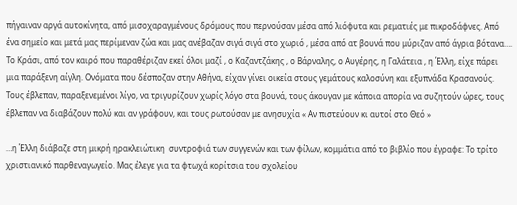πήγαιναν αργά αυτοκίνητα, από μισοχαραγμένους δρόμους που περνούσαν μέσα από λιόφυτα και ρεματιές με πικροδάφνες. Από ένα σημείο και μετά μας περίμεναν ζώα και μας ανέβαζαν σιγά σιγά στο χωριό , μέσα από ατ βουνά που μύριζαν από άγρια βότανα….
Το Κράσι, από τον καιρό που παραθέριζαν εκεί όλοι μαζί , ο Καζαντζάκης , ο Βάρναλης, ο Αυγέρης, η Γαλάτεια , η Έλλη, είχε πάρει μια παράξενη αίγλη. Ονόματα που δέσποζαν στην Αθήνα, είχαν γίνει οικεία στους γεμάτους καλοσύνη και εξυπνάδα Κρασανούς. Τους έβλεπαν, παραξενεμένοι λίγο, να τριγυρίζουν χωρίς λόγο στα βουνά, τους άκουγαν με κάποια απορία να συζητούν ώρες, τους έβλεπαν να διαβάζουν πολύ και αν γράφουν, και τους ρωτούσαν με ανησυχία « Αν πιστεύουν κι αυτοί στο Θεό »

…η Έλλη διάβαζε στη μικρή ηρακλειώτικη  συντροφιά των συγγενών και των φίλων, κομμάτια από το βιβλίο που έγραφε: Το τρίτο χριστιανικό παρθεναγωγείο. Μας έλεγε για τα φτωχά κορίτσια του σχολείου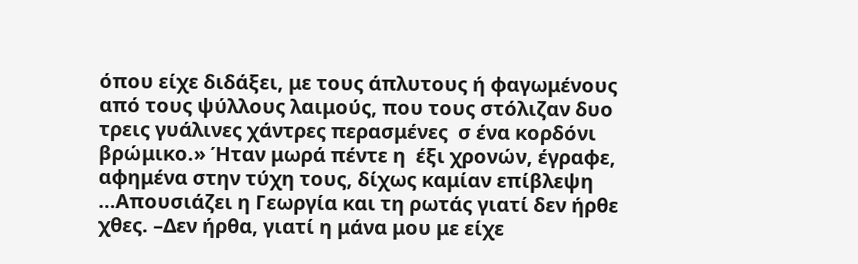όπου είχε διδάξει, με τους άπλυτους ή φαγωμένους από τους ψύλλους λαιμούς, που τους στόλιζαν δυο τρεις γυάλινες χάντρες περασμένες  σ ένα κορδόνι βρώμικο.» Ήταν μωρά πέντε η  έξι χρονών, έγραφε, αφημένα στην τύχη τους, δίχως καμίαν επίβλεψη …Απουσιάζει η Γεωργία και τη ρωτάς γιατί δεν ήρθε χθες. –Δεν ήρθα, γιατί η μάνα μου με είχε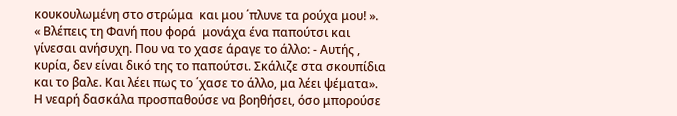κουκουλωμένη στο στρώμα  και μου ΄πλυνε τα ρούχα μου! ».
« Βλέπεις τη Φανή που φορά  μονάχα ένα παπούτσι και γίνεσαι ανήσυχη. Που να το χασε άραγε το άλλο: - Αυτής , κυρία, δεν είναι δικό της το παπούτσι. Σκάλιζε στα σκουπίδια και το βαλε. Και λέει πως το ΄χασε το άλλο, μα λέει ψέματα».
Η νεαρή δασκάλα προσπαθούσε να βοηθήσει, όσο μπορούσε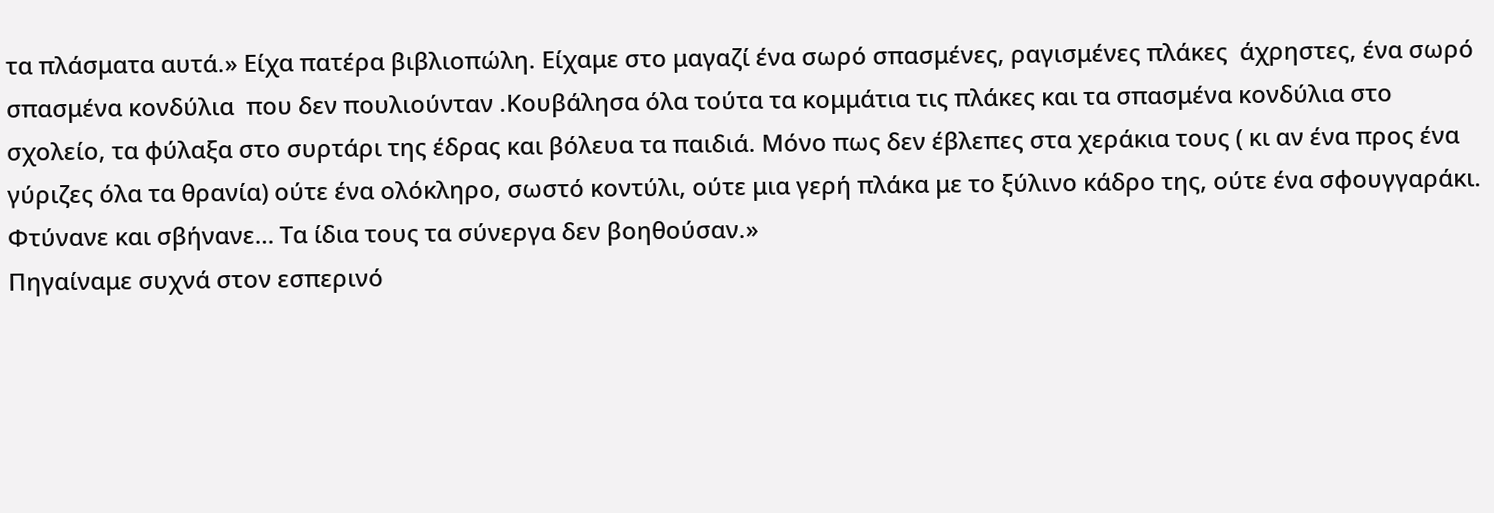τα πλάσματα αυτά.» Είχα πατέρα βιβλιοπώλη. Είχαμε στο μαγαζί ένα σωρό σπασμένες, ραγισμένες πλάκες  άχρηστες, ένα σωρό σπασμένα κονδύλια  που δεν πουλιούνταν .Κουβάλησα όλα τούτα τα κομμάτια τις πλάκες και τα σπασμένα κονδύλια στο σχολείο, τα φύλαξα στο συρτάρι της έδρας και βόλευα τα παιδιά. Μόνο πως δεν έβλεπες στα χεράκια τους ( κι αν ένα προς ένα γύριζες όλα τα θρανία) ούτε ένα ολόκληρο, σωστό κοντύλι, ούτε μια γερή πλάκα με το ξύλινο κάδρο της, ούτε ένα σφουγγαράκι. Φτύνανε και σβήνανε… Τα ίδια τους τα σύνεργα δεν βοηθούσαν.»
Πηγαίναμε συχνά στον εσπερινό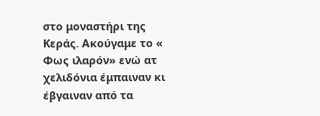στο μοναστήρι της Κεράς. Ακούγαμε το « Φως ιλαρόν» ενώ ατ χελιδόνια έμπαιναν κι έβγαιναν από τα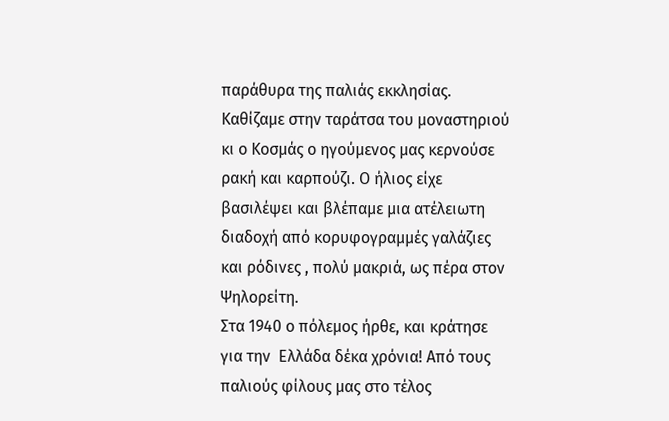παράθυρα της παλιάς εκκλησίας. Καθίζαμε στην ταράτσα του μοναστηριού κι ο Κοσμάς ο ηγούμενος μας κερνούσε ρακή και καρπούζι. Ο ήλιος είχε βασιλέψει και βλέπαμε μια ατέλειωτη διαδοχή από κορυφογραμμές γαλάζιες και ρόδινες , πολύ μακριά, ως πέρα στον Ψηλορείτη.
Στα 1940 ο πόλεμος ήρθε, και κράτησε για την  Ελλάδα δέκα χρόνια! Από τους παλιούς φίλους μας στο τέλος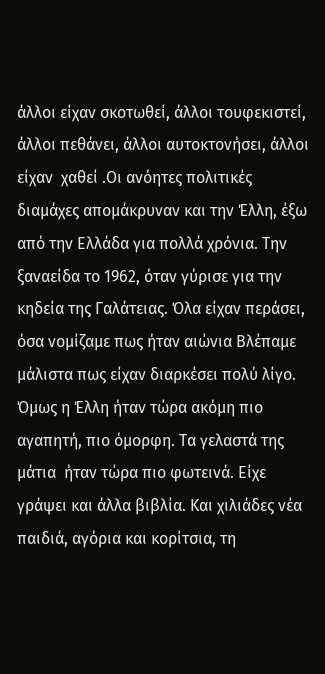άλλοι είχαν σκοτωθεί, άλλοι τουφεκιστεί, άλλοι πεθάνει, άλλοι αυτοκτονήσει, άλλοι είχαν  χαθεί .Οι ανόητες πολιτικές διαμάχες απομάκρυναν και την Έλλη, έξω από την Ελλάδα για πολλά χρόνια. Την ξαναείδα το 1962, όταν γύρισε για την κηδεία της Γαλάτειας. Όλα είχαν περάσει, όσα νομίζαμε πως ήταν αιώνια Βλέπαμε μάλιστα πως είχαν διαρκέσει πολύ λίγο. Όμως η Έλλη ήταν τώρα ακόμη πιο  αγαπητή, πιο όμορφη. Τα γελαστά της μάτια  ήταν τώρα πιο φωτεινά. Είχε γράψει και άλλα βιβλία. Και χιλιάδες νέα παιδιά, αγόρια και κορίτσια, τη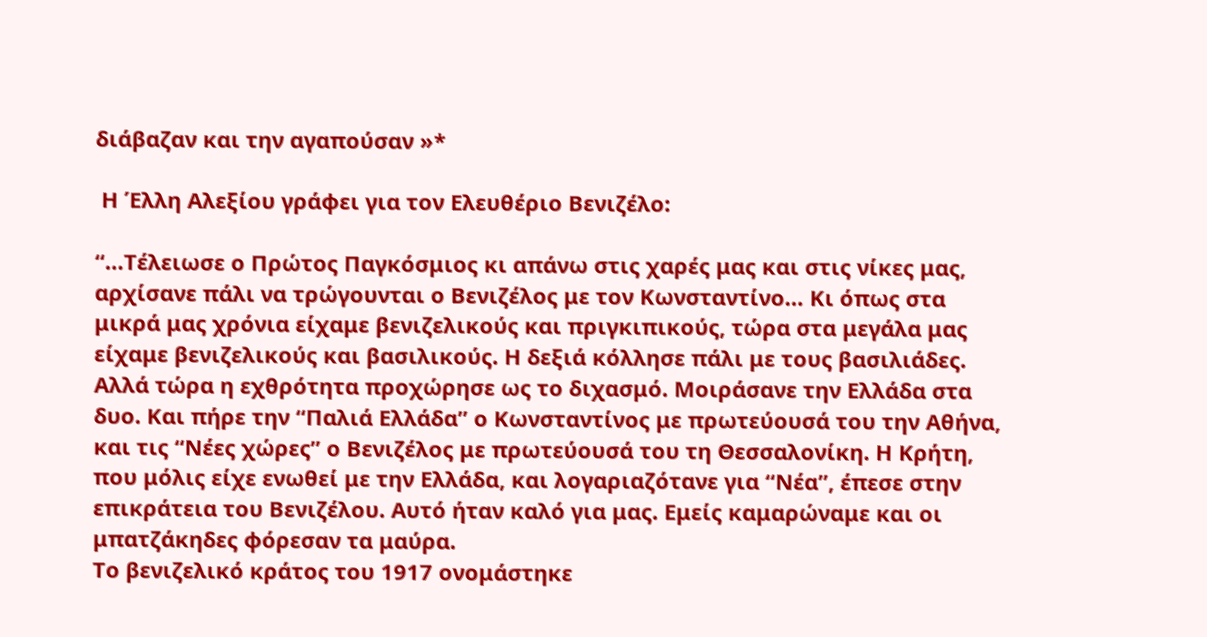διάβαζαν και την αγαπούσαν »*

 Η Έλλη Αλεξίου γράφει για τον Ελευθέριο Βενιζέλο:

“…Τέλειωσε ο Πρώτος Παγκόσμιος κι απάνω στις χαρές μας και στις νίκες μας, αρχίσανε πάλι να τρώγουνται ο Βενιζέλος με τον Κωνσταντίνο… Κι όπως στα μικρά μας χρόνια είχαμε βενιζελικούς και πριγκιπικούς, τώρα στα μεγάλα μας είχαμε βενιζελικούς και βασιλικούς. Η δεξιά κόλλησε πάλι με τους βασιλιάδες. Αλλά τώρα η εχθρότητα προχώρησε ως το διχασμό. Μοιράσανε την Ελλάδα στα δυο. Και πήρε την “Παλιά Ελλάδα” ο Κωνσταντίνος με πρωτεύουσά του την Αθήνα, και τις “Νέες χώρες” ο Βενιζέλος με πρωτεύουσά του τη Θεσσαλονίκη. Η Κρήτη, που μόλις είχε ενωθεί με την Ελλάδα, και λογαριαζότανε για “Νέα”, έπεσε στην επικράτεια του Βενιζέλου. Αυτό ήταν καλό για μας. Εμείς καμαρώναμε και οι μπατζάκηδες φόρεσαν τα μαύρα.
Το βενιζελικό κράτος του 1917 ονομάστηκε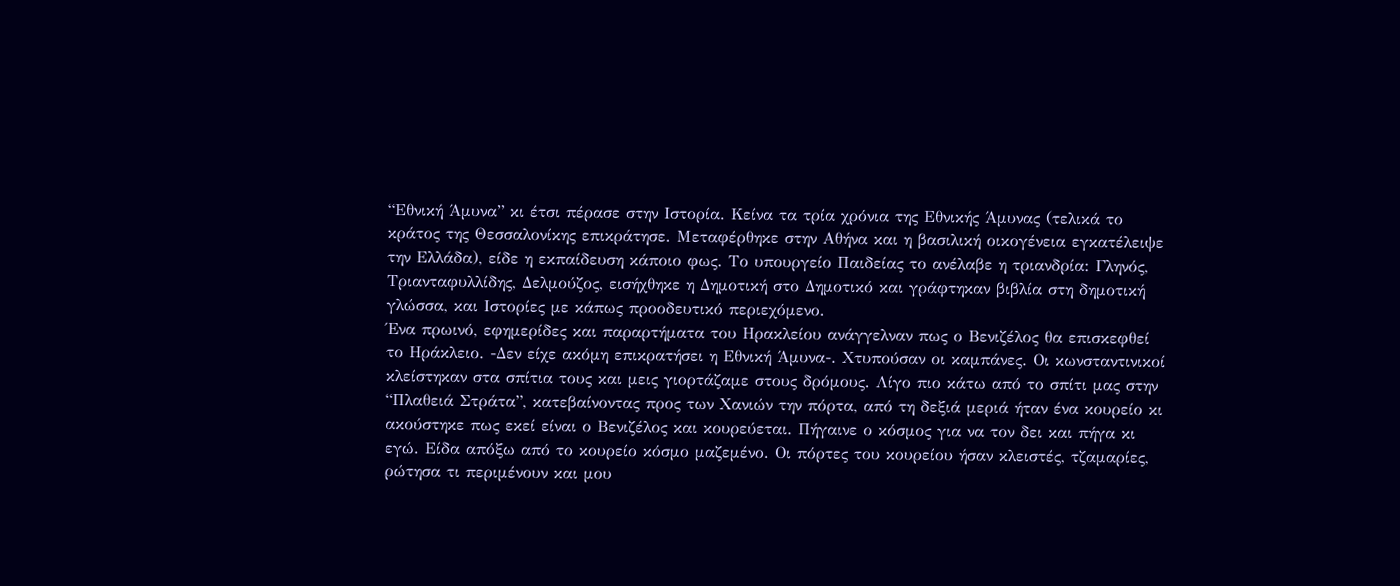“Εθνική Άμυνα” κι έτσι πέρασε στην Ιστορία. Κείνα τα τρία χρόνια της Εθνικής Άμυνας (τελικά το κράτος της Θεσσαλονίκης επικράτησε. Μεταφέρθηκε στην Αθήνα και η βασιλική οικογένεια εγκατέλειψε την Ελλάδα), είδε η εκπαίδευση κάποιο φως. Το υπουργείο Παιδείας το ανέλαβε η τριανδρία: Γληνός, Τριανταφυλλίδης, Δελμούζος, εισήχθηκε η Δημοτική στο Δημοτικό και γράφτηκαν βιβλία στη δημοτική γλώσσα, και Ιστορίες με κάπως προοδευτικό περιεχόμενο.
Ένα πρωινό, εφημερίδες και παραρτήματα του Ηρακλείου ανάγγελναν πως ο Βενιζέλος θα επισκεφθεί το Ηράκλειο. -Δεν είχε ακόμη επικρατήσει η Εθνική Άμυνα-. Χτυπούσαν οι καμπάνες. Οι κωνσταντινικοί κλείστηκαν στα σπίτια τους και μεις γιορτάζαμε στους δρόμους. Λίγο πιο κάτω από το σπίτι μας στην “Πλαθειά Στράτα”, κατεβαίνοντας προς των Χανιών την πόρτα, από τη δεξιά μεριά ήταν ένα κουρείο κι ακούστηκε πως εκεί είναι ο Βενιζέλος και κουρεύεται. Πήγαινε ο κόσμος για να τον δει και πήγα κι εγώ. Είδα απόξω από το κουρείο κόσμο μαζεμένο. Οι πόρτες του κουρείου ήσαν κλειστές, τζαμαρίες, ρώτησα τι περιμένουν και μου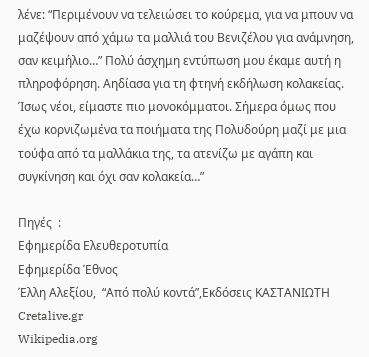λένε: “Περιμένουν να τελειώσει το κούρεμα, για να μπουν να μαζέψουν από χάμω τα μαλλιά του Βενιζέλου για ανάμνηση, σαν κειμήλιο…” Πολύ άσχημη εντύπωση μου έκαμε αυτή η πληροφόρηση. Αηδίασα για τη φτηνή εκδήλωση κολακείας. Ίσως νέοι, είμαστε πιο μονοκόμματοι. Σήμερα όμως που έχω κορνιζωμένα τα ποιήματα της Πολυδούρη μαζί με μια τούφα από τα μαλλάκια της, τα ατενίζω με αγάπη και συγκίνηση και όχι σαν κολακεία…”

Πηγές  :
Εφημερίδα Ελευθεροτυπία
Εφημερίδα Έθνος
Έλλη Αλεξίου,  “Από πολύ κοντά”,Εκδόσεις ΚΑΣΤΑΝΙΩΤΗ
Cretalive.gr
Wikipedia.org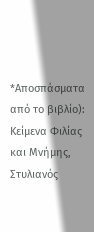*Αποσπάσματα από το βιβλίο): Κείμενα Φιλίας και Μνήμης, Στυλιανός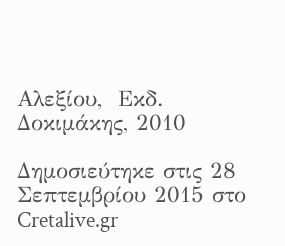Αλεξίου,  Εκδ. Δοκιμάκης, 2010

Δημοσιεύτηκε στις 28 Σεπτεμβρίου 2015 στο Cretalive.gr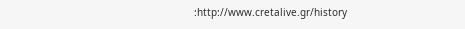:http://www.cretalive.gr/history